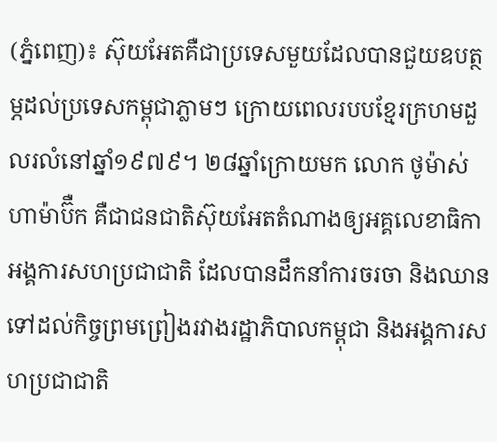(ភ្នំពេញ)៖ ស៊ុយអែតគឺជាប្រទេសមួយដែលបានជួយឧបត្ថម្ភដល់ប្រទេសកម្ពុជាភ្លាមៗ ក្រោយពេលរបបខ្មែរក្រហមដួលរលំនៅឆ្នាំ១៩៧៩។ ២៨ឆ្នាំក្រោយមក លោក ថូម៉ាស់ ហាម៉ាប៊ឺក គឺជាជនជាតិស៊ុយអែតតំណាងឲ្យអគ្គលេខាធិកាអង្គការសហប្រជាជាតិ ដែលបានដឹកនាំការចរចា និងឈានទៅដល់កិច្ចព្រមព្រៀងរវាងរដ្ឋាភិបាលកម្ពុជា និងអង្គការសហប្រជាជាតិ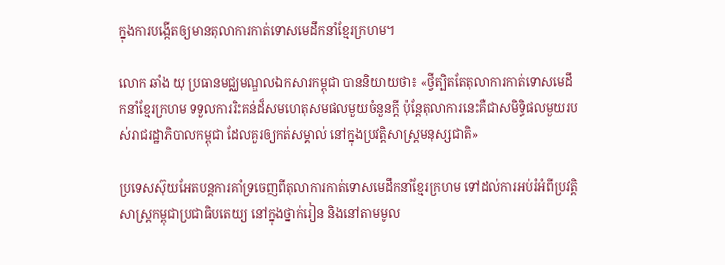ក្នុងការបង្កើតឲ្យមានតុលាការកាត់ទោសមេដឹកនាំខ្មែរក្រហម។

លោក ឆាំង យុ ប្រធានមជ្ឈមណ្ឌលឯកសារកម្ពុជា បាននិយាយថា៖ «ថ្វីត្បិតតែតុលាការកាត់ទោសមេដឹកនាំខ្មែរក្រហម ទទួលការរិះគន់ដ៏សមហេតុសមផលមួយចំនួនក្តី ប៉ុន្តែតុលាការនេះគឺជាសមិទ្ធិផលមួយរបស់រាជរដ្ឋាភិបាលកម្ពុជា ដែលគួរឲ្យកត់សម្គាល់ នៅក្នុងប្រវត្តិសាស្រ្តមនុស្សជាតិ»

ប្រទេសស៊ុយអែតបន្តការគាំទ្រចេញពីតុលាការកាត់ទោសមេដឹកនាំខ្មែរក្រហម ទៅដល់ការអប់រំអំពីប្រវត្តិសាស្រ្តកម្ពុជាប្រជាធិបតេយ្យ នៅក្នុងថ្នាក់រៀន និងនៅតាមមូល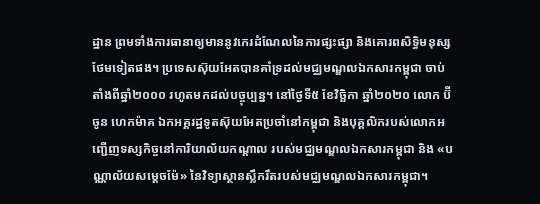ដ្ឋាន ព្រមទាំងការធានាឲ្យមាននូវកេរដំណែលនៃការផ្សះផ្សា និងគោរពសិទ្ធិមនុស្សថែមទៀតផង។ ប្រទេសស៊ុយអែតបានគាំទ្រដល់មជ្ឈមណ្ឌលឯកសារកម្ពុជា ចាប់តាំងពីឆ្នាំ២០០០ រហូតមកដល់បច្ចុប្បន្ន។ នៅថ្ងៃទី៥ ខែវិច្ឆិកា ឆ្នាំ២០២០ លោក ប៊ីចូន ហេកម៉ាគ ឯកអគ្គរដ្ឋទូតស៊ុយអែតប្រចាំនៅកម្ពុជា និងបុគ្គលិករបស់លោកអញ្ជើញទស្សកិច្ចនៅការិយាល័យកណ្តាល របស់មជ្ឈមណ្ឌលឯកសារកម្ពុជា និង «បណ្ណាល័យសម្តេចម៉ែ» នៃវិទ្យាស្ថានស្លឹករឹតរបស់មជ្ឈមណ្ឌលឯកសារកម្ពុជា។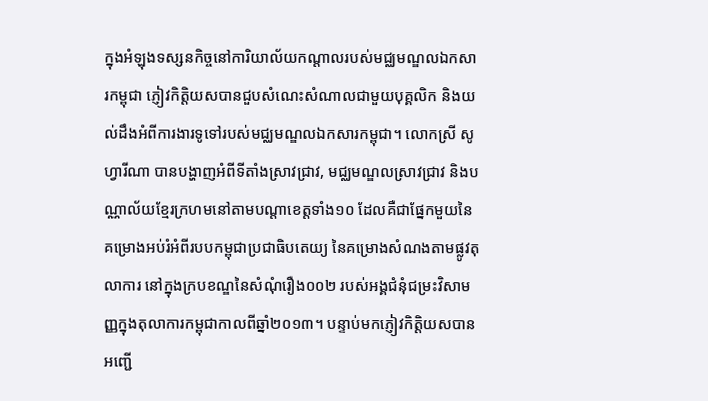ក្នុងអំឡុងទស្សនកិច្ចនៅការិយាល័យកណ្តាលរបស់មជ្ឈមណ្ឌលឯកសារកម្ពុជា ភ្ញៀវកិត្តិយសបានជួបសំណេះសំណាលជាមួយបុគ្គលិក និងយល់ដឹងអំពីការងារទូទៅរបស់មជ្ឈមណ្ឌលឯកសារកម្ពុជា។ លោកស្រី សូហ្វារីណា បានបង្ហាញអំពីទីតាំងស្រាវជ្រាវ, មជ្ឈមណ្ឌលស្រាវជ្រាវ និងបណ្ណាល័យខ្មែរក្រហមនៅតាមបណ្តាខេត្តទាំង១០ ដែលគឺជាផ្នែកមួយនៃគម្រោងអប់រំអំពីរបបកម្ពុជាប្រជាធិបតេយ្យ នៃគម្រោងសំណងតាមផ្លូវតុលាការ នៅក្នុងក្របខណ្ឌនៃសំណុំរឿង០០២ របស់អង្គជំនុំជម្រះវិសាមញ្ញក្នុងតុលាការកម្ពុជាកាលពីឆ្នាំ២០១៣។ បន្ទាប់មកភ្ញៀវកិត្តិយសបានអញ្ជើ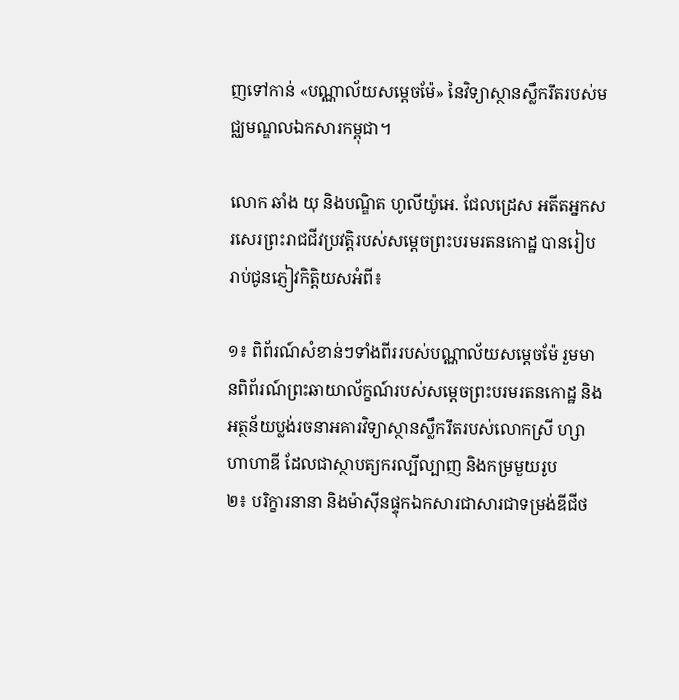ញទៅកាន់ «បណ្ណាល័យសម្តេចម៉ែ» នៃវិទ្យាស្ថានស្លឹករឹតរបស់មជ្ឈមណ្ឌលឯកសារកម្ពុជា។

លោក ឆាំង យុ និងបណ្ឌិត ហូលីយ៉ូអេ. ជែលដ្រេស អតីតអ្នកសរសេរព្រះរាជជីវប្រវត្តិរបស់សម្តេចព្រះបរមរតនកោដ្ឋ បានរៀបរាប់ជូនភ្ញៀវកិត្តិយសអំពី៖

១៖ ពិព័រណ៍សំខាន់ៗទាំងពីររបស់បណ្ណាល័យសម្តេចម៉ែ រួមមានពិព័រណ៍ព្រះឆាយាល័ក្ខណ៍របស់សម្តេចព្រះបរមរតនកោដ្ឋ និងអត្ថន័យប្លង់រចនាអគារវិទ្យាស្ថានស្លឹករឹតរបស់លោកស្រី ហ្សាហាហាឌី ដែលជាស្ថាបត្យករល្បីល្បាញ និងកម្រមួយរូប
២៖ បរិក្ខារនានា និងម៉ាស៊ីនផ្ទុកឯកសារជាសារជាទម្រង់ឌីជីថ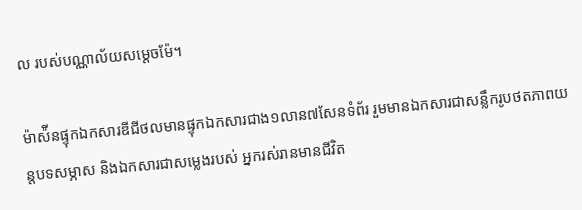ល របស់បណ្ណាល័យសម្តេចម៉ែ។

ម៉ាស៉ីនផ្ទុកឯកសារឌីជីថលមានផ្ទុកឯកសារជាង១លាន៧សែនទំព័រ រួមមានឯកសារជាសន្លឹករូបថតភាពយន្តបទសម្ភាស និងឯកសារជាសម្លេងរបស់ អ្នករស់រានមានជីវិត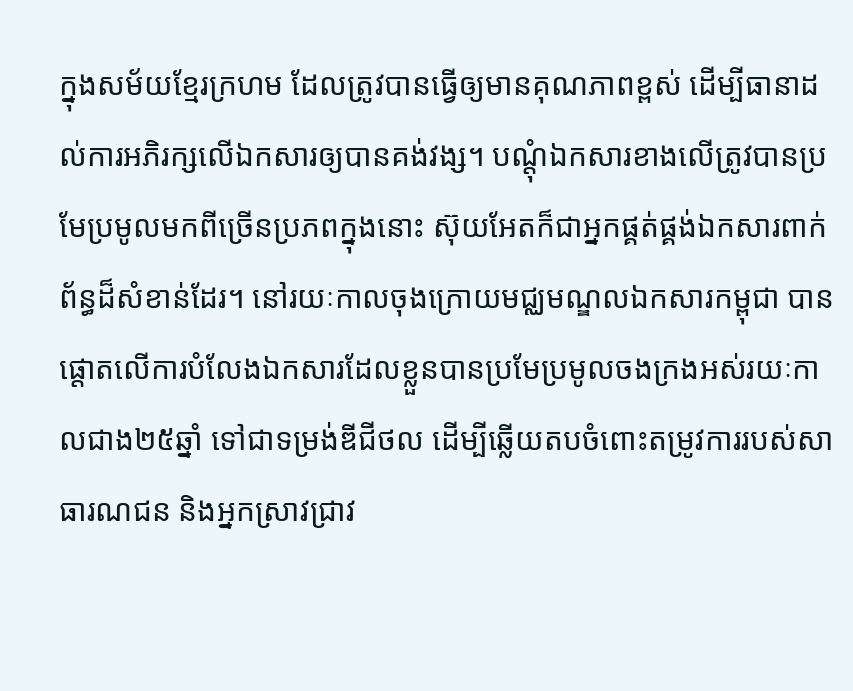ក្នុងសម័យខ្មែរក្រហម ដែលត្រូវបានធ្វើឲ្យមានគុណភាពខ្ពស់ ដើម្បីធានាដល់ការអភិរក្សលើឯកសារឲ្យបានគង់វង្ស។ បណ្តុំឯកសារខាងលើត្រូវបានប្រមែប្រមូលមកពីច្រើនប្រភពក្នុងនោះ ស៊ុយអែតក៏ជាអ្នកផ្គត់ផ្គង់ឯកសារពាក់ព័ន្ធដ៏សំខាន់ដែរ។ នៅរយៈកាលចុងក្រោយមជ្ឈមណ្ឌលឯកសារកម្ពុជា បានផ្តោតលើការបំលែងឯកសារដែលខ្លួនបានប្រមែប្រមូលចងក្រងអស់រយៈកាលជាង២៥ឆ្នាំ ទៅជាទម្រង់ឌីជីថល ដើម្បីឆ្លើយតបចំពោះតម្រូវការរបស់សាធារណជន និងអ្នកស្រាវជ្រាវ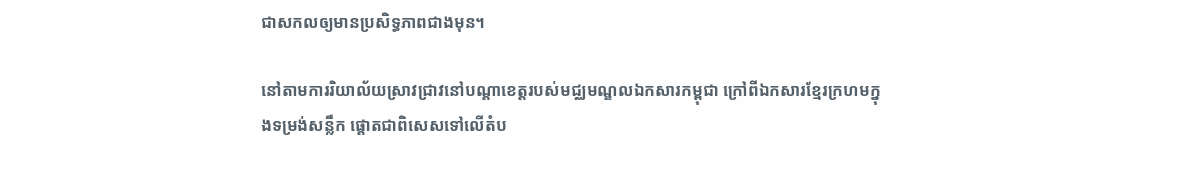ជាសកលឲ្យមានប្រសិទ្ធភាពជាងមុន។

នៅតាមការរិយាល័យស្រាវជ្រាវនៅបណ្តាខេត្តរបស់មជ្ឈមណ្ឌលឯកសារកម្ពុជា ក្រៅពីឯកសារខ្មែរក្រហមក្នុងទម្រង់សន្លឹក ផ្តោតជាពិសេសទៅលើតំប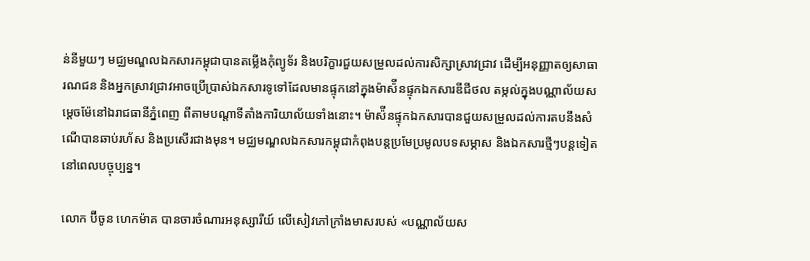ន់នីមួយៗ មជ្ឈមណ្ឌលឯកសារកម្ពុជាបានតម្លើងកុំព្យូទ័រ និងបរិក្ខារជួយសម្រួលដល់ការសិក្សាស្រាវជ្រាវ ដើម្បីអនុញ្ញាតឲ្យសាធារណជន និងអ្នកស្រាវជ្រាវអាចប្រើប្រាស់ឯកសារទូទៅដែលមានផ្ទុកនៅក្នុងម៉ាស៉ីនផ្ទុកឯកសារឌីជីថល តម្កល់ក្នុងបណ្ណាល័យសម្តេចម៉ែនៅឯរាជធានីភ្នំពេញ ពីតាមបណ្តាទីតាំងការិយាល័យទាំងនោះ។ ម៉ាស៉ីនផ្ទុកឯកសារបានជួយសម្រួលដល់ការតបនឹងសំណើបានឆាប់រហ័ស និងប្រសើរជាងមុន។ មជ្ឈមណ្ឌលឯកសារកម្ពុជាកំពុងបន្តប្រមែប្រមូលបទសម្ភាស និងឯកសារថ្មីៗបន្តទៀតនៅពេលបច្ចុប្បន្ន។

លោក ប៊ីចូន ហេកម៉ាគ បានចារចំណារអនុស្សារីយ៍ លើសៀវភៅក្រាំងមាសរបស់ «បណ្ណាល័យស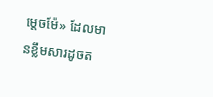ម្តេចម៉ែ» ដែលមានខ្លឹមសារដូចត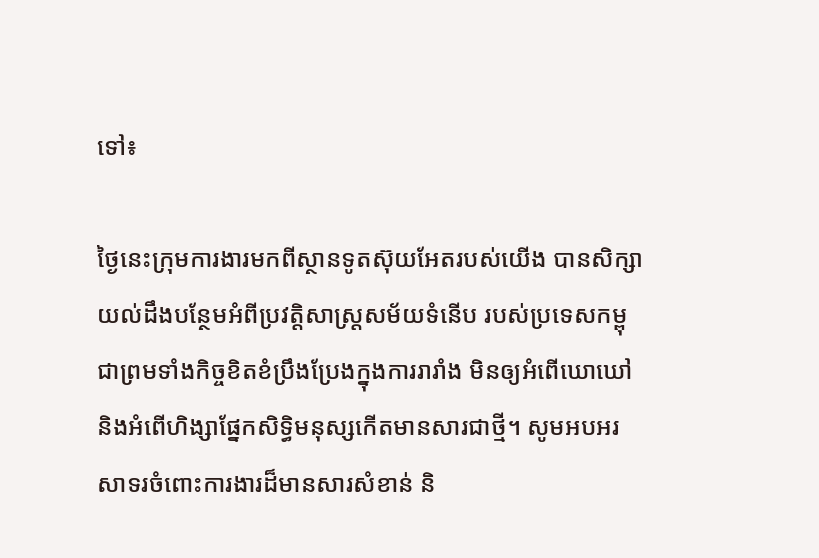ទៅ៖

ថ្ងៃនេះក្រុមការងារមកពីស្ថានទូតស៊ុយអែតរបស់យើង បានសិក្សាយល់ដឹងបន្ថែមអំពីប្រវត្តិសាស្រ្តសម័យទំនើប របស់ប្រទេសកម្ពុជាព្រមទាំងកិច្ចខិតខំប្រឹងប្រែងក្នុងការរារាំង មិនឲ្យអំពើឃោឃៅ និងអំពើហិង្សាផ្នែកសិទ្ធិមនុស្សកើតមានសារជាថ្មី។ សូមអបអរសាទរចំពោះការងារដ៏មានសារសំខាន់ និ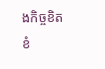ងកិច្ចខិតខំ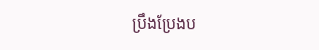ប្រឹងប្រែងប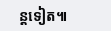ន្តទៀត៕